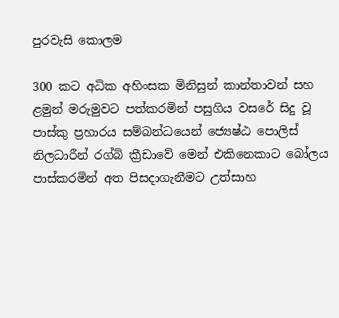පුරවැසි කොලම

300 කට අධික අහිංසක මිනිසුන් කාන්තාවන් සහ ළමුන් මරුමුවට පත්කරමින් පසුගිය වසරේ සිදු වූ පාස්කු ප්‍රහාරය සම්බන්ධයෙන් ජ්‍යෙෂ්ඨ පොලිස් නිලධාරීන් රග්බි ක්‍රීඩාවේ මෙන් එකිනෙකාට බෝලය පාස්කරමින් අත පිසදාගැනීමට උත්සාහ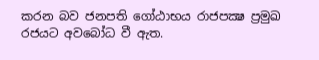කරන බව ජනපති ගෝඨාභය රාජපක්‍ෂ ප්‍රමුඛ රජයට අවබෝධ වී ඇත.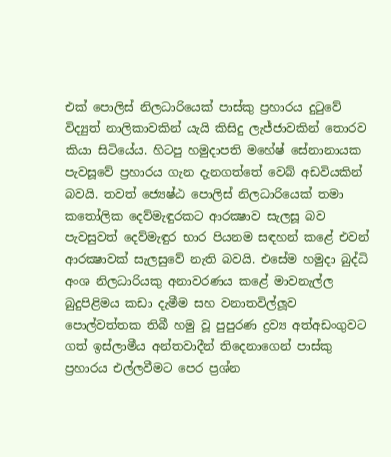එක් පොලිස් නිලධාරියෙක් පාස්කු ප්‍රහාරය දුටුවේ විද්‍යුත් නාලිකාවකින් යැයි කිසිදු ලැජ්ජාවකින් තොරව කියා සිටියේය. හිටපු හමුදාපති මහේෂ් සේනානායක පැවසූවේ ප්‍රහාරය ගැන දැනගත්තේ වෙබ් අඩවියකින් බවයි. තවත් ජ්‍යෙෂ්ඨ පොලිස් නිලධාරියෙක් තමා කතෝලික දෙව්මැඳුරකට ආරක්‍ෂාව සැලසූ බව පැවසුවත් දෙව්මැඳුර භාර පියනම සඳහන් කළේ එවන් ආරක්‍ෂාවක් සැලසුවේ නැති බවයි. එසේම හමුදා බුද්ධි අංශ නිලධාරියකු අනාවරණය කළේ මාවනැල්ල බුදුපිළිමය කඩා දැමීම සහ වනාතවිල්ලූව පොල්වත්තක තිබී හමු වූ පුපුරණ ද්‍රව්‍ය අත්අඩංගුවට ගත් ඉස්ලාමීය අන්තවාදීන් තිදෙනාගෙන් පාස්කු ප්‍රහාරය එල්ලවීමට පෙර ප්‍රශ්න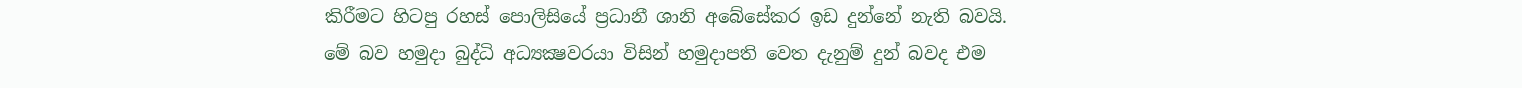කිරීමට හිටපු රහස් පොලිසියේ ප්‍රධානී ශානි අබේසේකර ඉඩ දුන්නේ නැති බවයි. මේ බව හමුදා බුද්ධි අධ්‍යක්‍ෂවරයා විසින් හමුදාපති වෙත දැනුම් දුන් බවද එම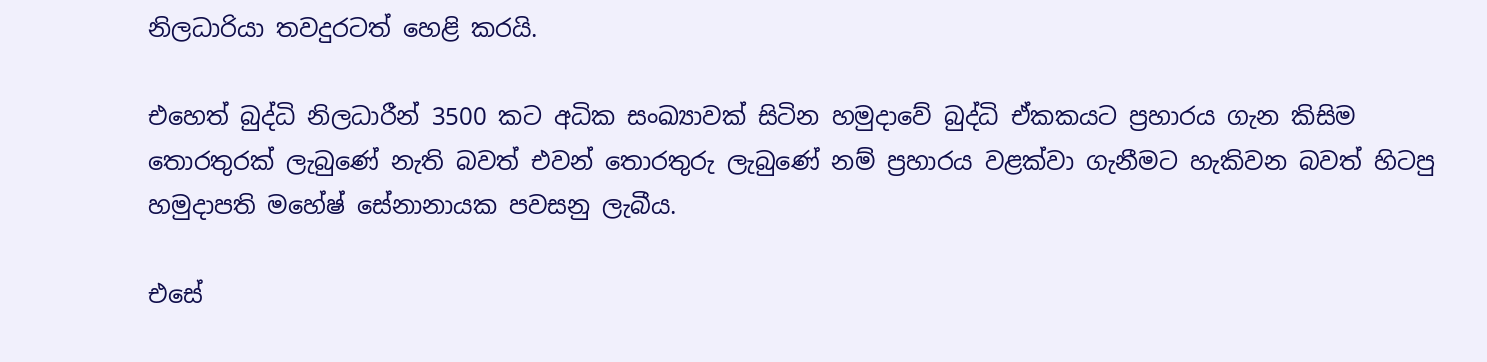නිලධාරියා තවදුරටත් හෙළි කරයි.

එහෙත් බුද්ධි නිලධාරීන් 3500 කට අධික සංඛ්‍යාවක් සිටින හමුදාවේ බුද්ධි ඒකකයට ප්‍රහාරය ගැන කිසිම තොරතුරක් ලැබුණේ නැති බවත් එවන් තොරතුරු ලැබුණේ නම් ප්‍රහාරය වළක්වා ගැනීමට හැකිවන බවත් හිටපු හමුදාපති මහේෂ් සේනානායක පවසනු ලැබීය.

එසේ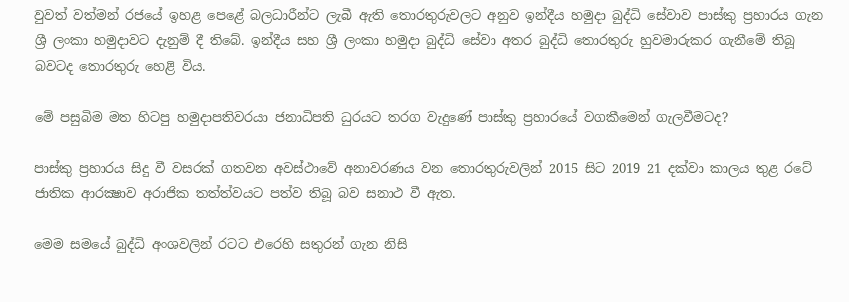වුවත් වත්මන් රජයේ ඉහළ පෙළේ බලධාරීන්ට ලැබී ඇති තොරතුරුවලට අනුව ඉන්දීය හමුදා බුද්ධි සේවාව පාස්කු ප්‍රහාරය ගැන ශ්‍රී ලංකා හමුදාවට දැනුම් දී තිබේ. ඉන්දීය සහ ශ්‍රී ලංකා හමුදා බුද්ධි සේවා අතර බුද්ධි තොරතුරු හුවමාරුකර ගැනීමේ තිබූ බවටද තොරතුරු හෙළි විය.

මේ පසුබිම මත හිටපු හමුදාපතිවරයා ජනාධිපති ධුරයට තරග වැදුණේ පාස්කු ප්‍රහාරයේ වගකීමෙන් ගැලවීමටද?

පාස්කු ප්‍රහාරය සිදු වී වසරක් ගතවන අවස්ථාවේ අනාවරණය වන තොරතුරුවලින් 2015 සිට 2019 21 දක්වා කාලය තුළ රටේ ජාතික ආරක්‍ෂාව අරාජික තත්ත්වයට පත්ව තිබූ බව සනාථ වී ඇත.

මෙම සමයේ බුද්ධි අංශවලින් රටට එරෙහි සතුරන් ගැන නිසි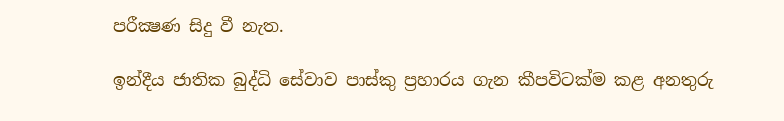පරීක්‍ෂණ සිදු වී නැත.

ඉන්දීය ජාතික බුද්ධි සේවාව පාස්කු ප්‍රහාරය ගැන කීපවිටක්ම කළ අනතුරු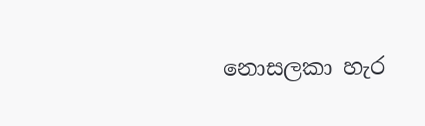නොසලකා හැර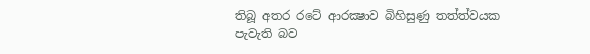තිබූ අතර රටේ ආරක්‍ෂාව බිහිසුණු තත්ත්වයක පැවැති බව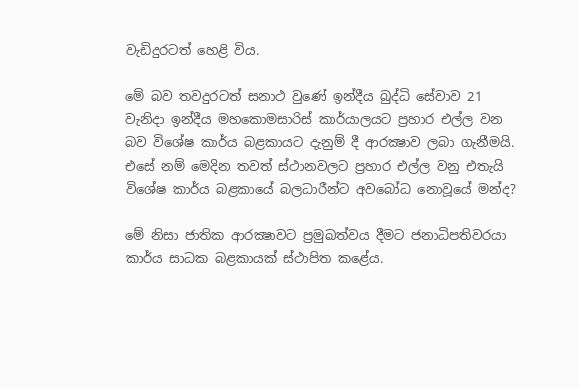වැඩිදුරටත් හෙළි විය.

මේ බව තවදුරටත් සනාථ වුණේ ඉන්දීය බුද්ධි සේවාව 21 වැනිදා ඉන්දීය මහකොමසාරිස් කාර්යාලයට ප්‍රහාර එල්ල වන බව විශේෂ කාර්ය බළකායට දැනුම් දී ආරක්‍ෂාව ලබා ගැනීමයි. එසේ නම් මෙදින තවත් ස්ථානවලට ප්‍රහාර එල්ල වනු එතැයි විශේෂ කාර්ය බළකායේ බලධාරීන්ට අවබෝධ නොවූයේ මන්ද?

මේ නිසා ජාතික ආරක්‍ෂාවට ප්‍රමුඛත්වය දීමට ජනාධිපතිවරයා කාර්ය සාධක බළකායක් ස්ථාපිත කළේය.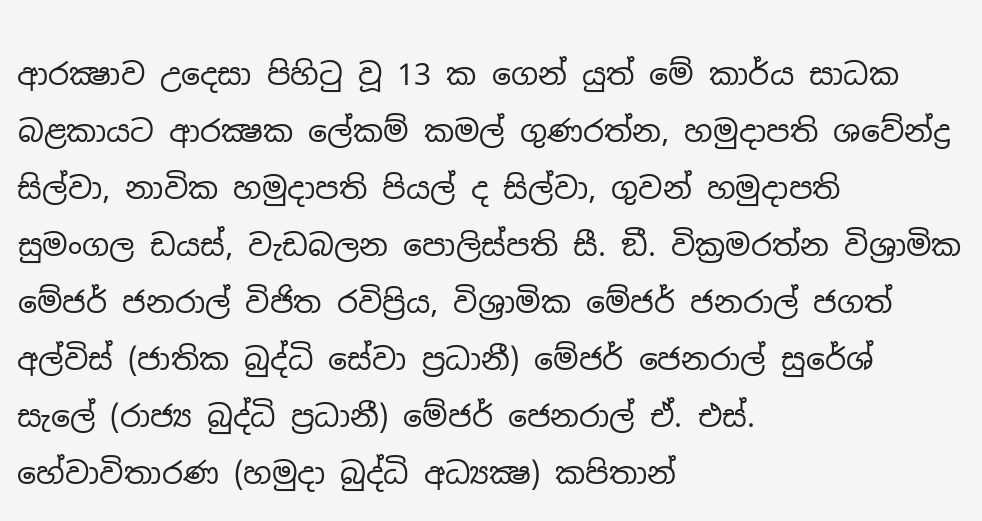ආරක්‍ෂාව උදෙසා පිහිටු වූ 13 ක ගෙන් යුත් මේ කාර්ය සාධක බළකායට ආරක්‍ෂක ලේකම් කමල් ගුණරත්න, හමුදාපති ශවේන්ද්‍ර සිල්වා, නාවික හමුදාපති පියල් ද සිල්වා, ගුවන් හමුදාපති සුමංගල ඩයස්, වැඩබලන පොලිස්පති සී. ඞී. වික්‍රමරත්න විශ්‍රාමික මේජර් ජනරාල් විජිත රවිප්‍රිය, විශ්‍රාමික මේජර් ජනරාල් ජගත් අල්විස් (ජාතික බුද්ධි සේවා ප්‍රධානී) මේජර් ජෙනරාල් සුරේශ් සැලේ (රාජ්‍ය බුද්ධි ප්‍රධානී) මේජර් ජෙනරාල් ඒ. එස්. හේවාවිතාරණ (හමුදා බුද්ධි අධ්‍යක්‍ෂ) කපිතාන්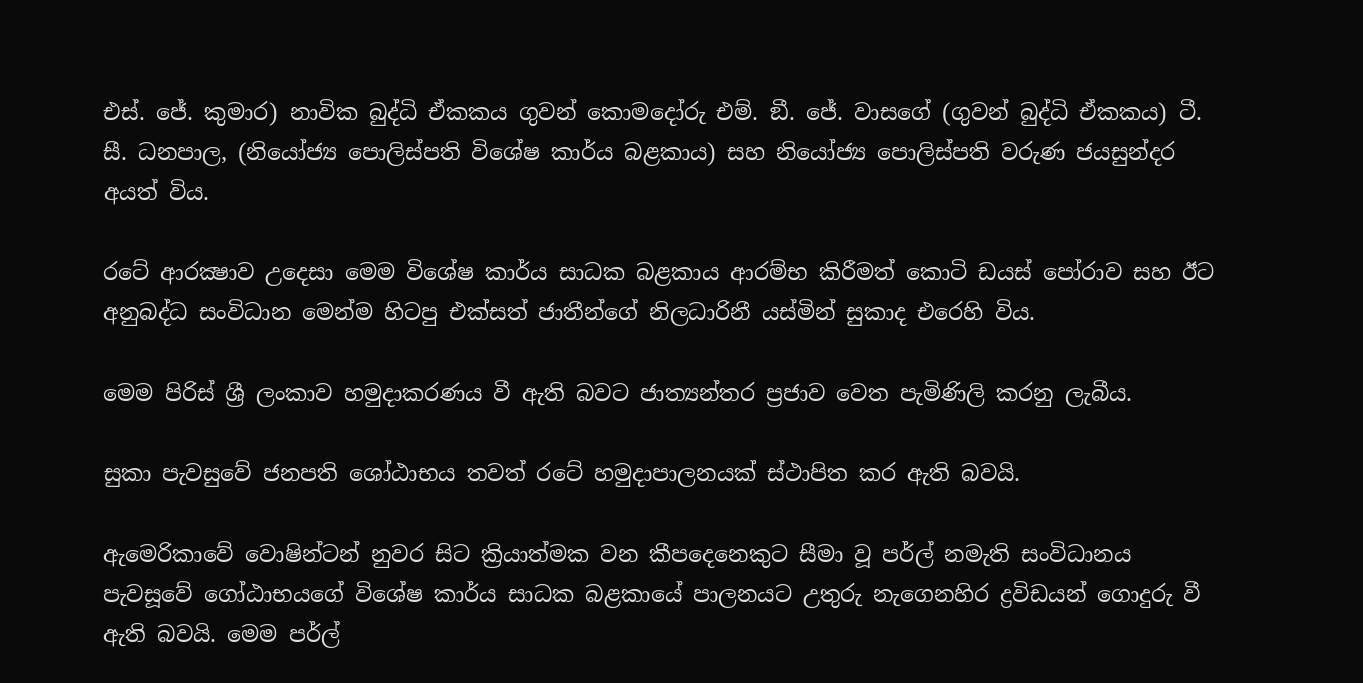එස්. ජේ. කුමාර) නාවික බුද්ධි ඒකකය ගුවන් කොමදෝරු එම්. ඞී. ජේ. වාසගේ (ගුවන් බුද්ධි ඒකකය) ටී. සී. ධනපාල, (නියෝජ්‍ය පොලිස්පති විශේෂ කාර්ය බළකාය) සහ නියෝජ්‍ය පොලිස්පති වරුණ ජයසුන්දර අයත් විය.

රටේ ආරක්‍ෂාව උදෙසා මෙම විශේෂ කාර්ය සාධක බළකාය ආරම්භ කිරීමත් කොටි ඩයස් පෝරාව සහ ඊට අනුබද්ධ සංවිධාන මෙන්ම හිටපු එක්සත් ජාතීන්ගේ නිලධාරිනී යස්මින් සුකාද එරෙහි විය.

මෙම පිරිස් ශ්‍රී ලංකාව හමුදාකරණය වී ඇති බවට ජාත්‍යන්තර ප්‍රජාව වෙත පැමිණිලි කරනු ලැබීය.

සුකා පැවසුවේ ජනපති ශෝඨාභය තවත් රටේ හමුදාපාලනයක් ස්ථාපිත කර ඇති බවයි.

ඇමෙරිකාවේ වොෂින්ටන් නුවර සිට ක්‍රියාත්මක වන කීපදෙනෙකුට සීමා වූ පර්ල් නමැති සංවිධානය පැවසූවේ ගෝඨාභයගේ විශේෂ කාර්ය සාධක බළකායේ පාලනයට උතුරු නැගෙනහිර ද්‍රවිඩයන් ගොදුරු වී ඇති බවයි. මෙම පර්ල්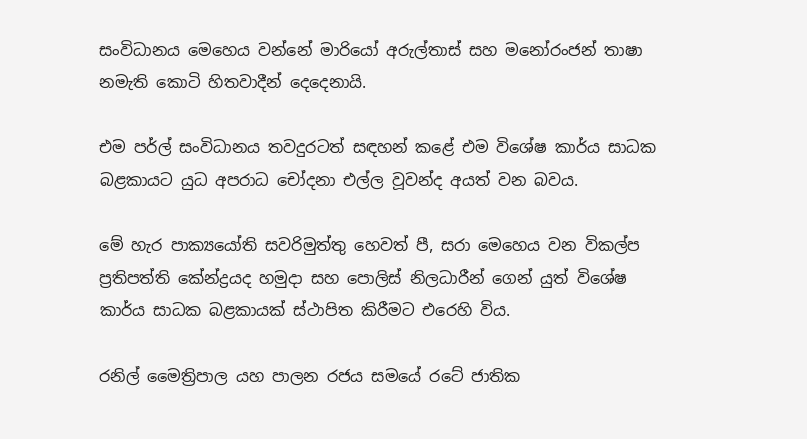සංවිධානය මෙහෙය වන්නේ මාරියෝ අරුල්තාස් සහ මනෝරංජන් තාෂා නමැති කොටි හිතවාදීන් දෙදෙනායි.

එම පර්ල් සංවිධානය තවදුරටත් සඳහන් කළේ එම විශේෂ කාර්ය සාධක බළකායට යුධ අපරාධ චෝදනා එල්ල වූවන්ද අයත් වන බවය.

මේ හැර පාක්‍යයෝති සවරිමුත්තු හෙවත් පී, සරා මෙහෙය වන විකල්ප ප්‍රතිපත්ති කේන්ද්‍රයද හමුදා සහ පොලිස් නිලධාරීන් ගෙන් යුත් විශේෂ කාර්ය සාධක බළකායක් ස්ථාපිත කිරීමට එරෙහි විය.

රනිල් මෛත්‍රිපාල යහ පාලන රජය සමයේ රටේ ජාතික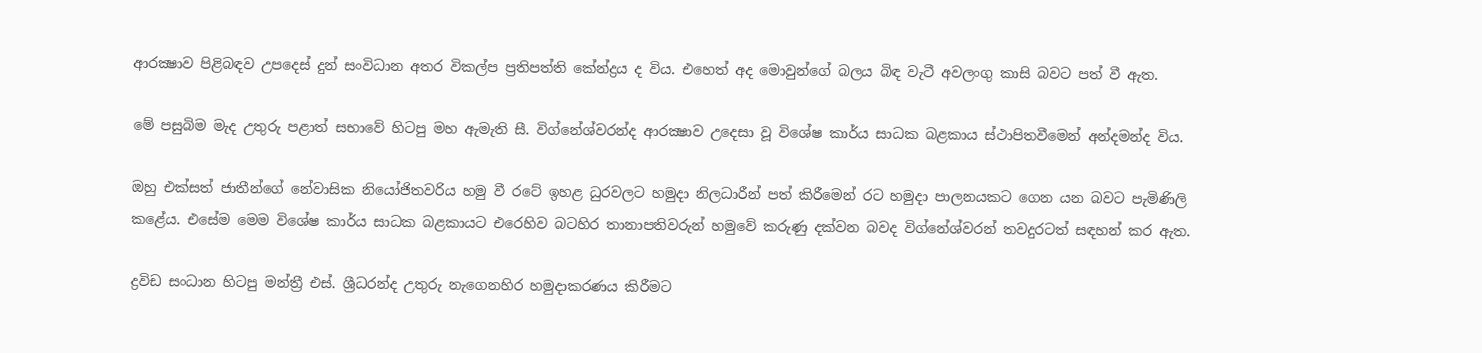ආරක්‍ෂාව පිළිබඳව උපදෙස් දුන් සංවිධාන අතර විකල්ප ප්‍රතිපත්ති කේන්ද්‍රය ද විය. එහෙත් අද මොවුන්ගේ බලය බිඳ වැටී අවලංගු කාසි බවට පත් වී ඇත.

මේ පසුබිම මැද උතුරු පළාත් සභාවේ හිටපු මහ ඇමැති සී. විග්නේශ්වරන්ද ආරක්‍ෂාව උදෙසා වූ විශේෂ කාර්ය සාධක බළකාය ස්ථාපිතවීමෙන් අන්දමන්ද විය.

ඔහු එක්සත් ජාතීන්ගේ නේවාසික නියෝජිතවරිය හමු වී රටේ ඉහළ ධුරවලට හමුදා නිලධාරීන් පත් කිරීමෙන් රට හමුදා පාලනයකට ගෙන යන බවට පැමිණිලි කළේය. එසේම මෙම විශේෂ කාර්ය සාධක බළකායට එරෙහිව බටහිර තානාපතිවරුන් හමුවේ කරුණු දක්වන බවද විග්නේශ්වරන් තවදුරටත් සඳහන් කර ඇත.

ද්‍රවිඩ සංධාන හිටපු මන්ත්‍රී එස්. ශ්‍රීධරන්ද උතුරු නැගෙනහිර හමුදාකරණය කිරීමට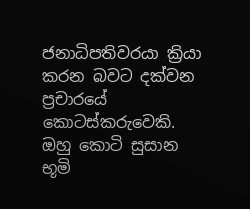ජනාධිපතිවරයා ක්‍රියා කරන බවට දක්වන ප්‍රචාරයේ කොටස්කරුවෙකි. ඔහු කොටි සුසාන භූමි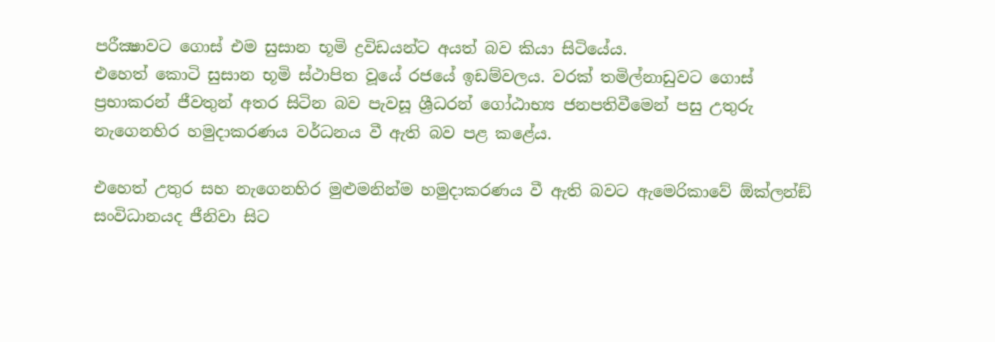පරීක්‍ෂාවට ගොස් එම සුසාන භූමි ද්‍රවිඩයන්ට අයත් බව කියා සිටියේය.
එහෙත් කොටි සුසාන භූමි ස්ථාපිත වූයේ රජයේ ඉඩම්වලය. වරක් තමිල්නාඩුවට ගොස් ප්‍රභාකරන් ජීවතුන් අතර සිටින බව පැවසූ ශ්‍රීධරන් ගෝඨාභ්‍ය ජනපතිවීමෙන් පසු උතුරු නැගෙනහිර හමුදාකරණය වර්ධනය වී ඇති බව පළ කළේය.

එහෙත් උතුර සහ නැගෙනහිර මුළුමනින්ම හමුදාකරණය වී ඇති බවට ඇමෙරිකාවේ ඕක්ලන්ඞ් සංවිධානයද ජීනිවා සිට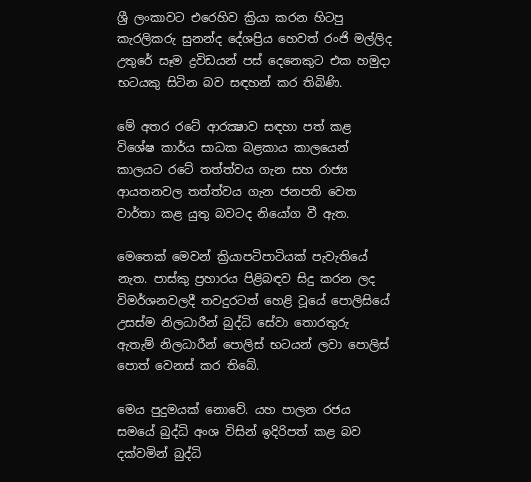ශ්‍රී ලංකාවට එරෙහිව ක්‍රියා කරන හිටපු කැරලිකරු සුනන්ද දේශප්‍රිය හෙවත් රංජි මල්ලිද උතුරේ සෑම ද්‍රවිඩයන් පස් දෙනෙකුට එක හමුදා භටයකු සිටින බව සඳහන් කර තිබිණි.

මේ අතර රටේ ආරක්‍ෂාව සඳහා පත් කළ විශේෂ කාර්ය සාධක බළකාය කාලයෙන් කාලයට රටේ තත්ත්වය ගැන සහ රාජ්‍ය ආයතනවල තත්ත්වය ගැන ජනපති වෙත වාර්තා කළ යුතු බවටද නියෝග වී ඇත.

මෙතෙක් මෙවන් ක්‍රියාපටිපාටියක් පැවැතියේ නැත. පාස්කු ප්‍රහාරය පිළිබඳව සිදු කරන ලද විමර්ශනවලදී තවදුරටත් හෙළි වූයේ පොලිසියේ උසස්ම නිලධාරීන් බුද්ධි සේවා තොරතුරු ඇතැම් නිලධාරීන් පොලිස් භටයන් ලවා පොලිස් පොත් වෙනස් කර තිබේ.

මෙය පුදුමයක් නොවේ. යහ පාලන රජය සමයේ බුද්ධි අංශ විසින් ඉදිරිපත් කළ බව දක්වමින් බුද්ධි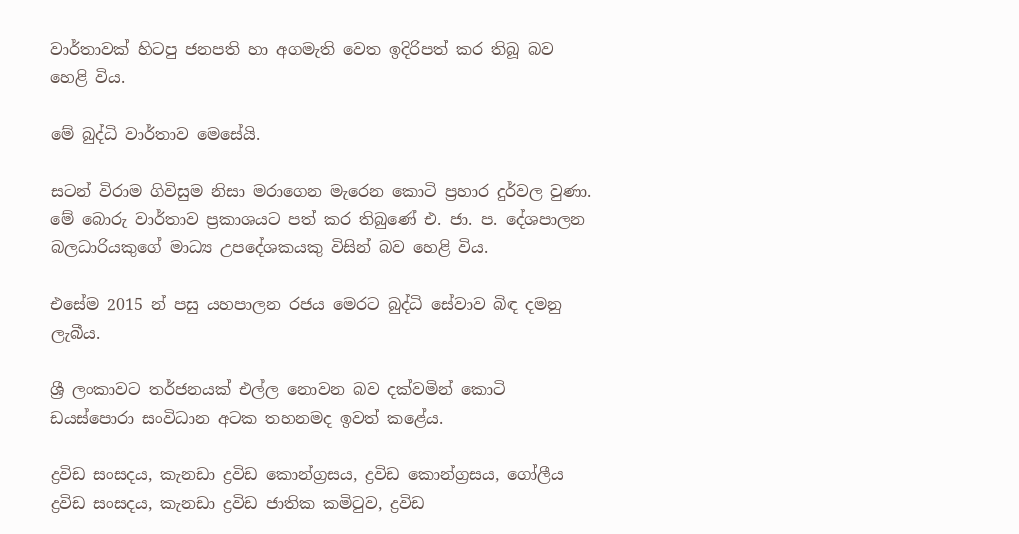වාර්තාවක් හිටපු ජනපති හා අගමැති වෙත ඉදිරිපත් කර තිබූ බව හෙළි විය.

මේ බුද්ධි වාර්තාව මෙසේයි.

සටන් විරාම ගිවිසුම නිසා මරාගෙන මැරෙන කොටි ප්‍රහාර දුර්වල වුණා. මේ බොරු වාර්තාව ප්‍රකාශයට පත් කර තිබුණේ එ. ජා. ප. දේශපාලන බලධාරියකුගේ මාධ්‍ය උපදේශකයකු විසින් බව හෙළි විය.

එසේම 2015 න් පසු යහපාලන රජය මෙරට බුද්ධි සේවාව බිඳ දමනු ලැබීය.

ශ්‍රී ලංකාවට තර්ජනයක් එල්ල නොවන බව දක්වමින් කොටි ඩයස්පොරා සංවිධාන අටක තහනමද ඉවත් කළේය.

ද්‍රවිඩ සංසදය, කැනඩා ද්‍රවිඩ කොන්ග්‍රසය, ද්‍රවිඩ කොන්ග්‍රසය, ගෝලීය ද්‍රවිඩ සංසදය, කැනඩා ද්‍රවිඩ ජාතික කමිටුව, ද්‍රවිඩ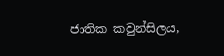ජාතික කවුන්සිලය,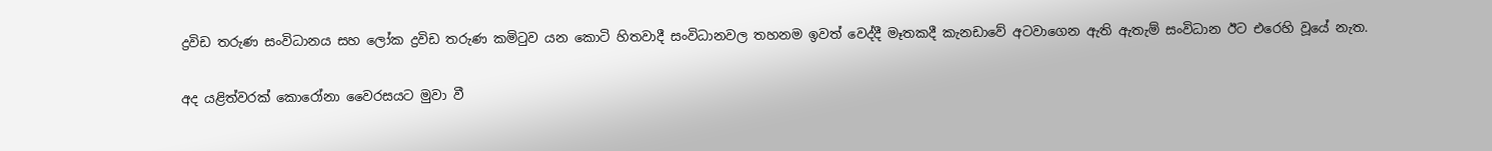ද්‍රවිඩ තරුණ සංවිධානය සහ ලෝක ද්‍රවිඩ තරුණ කමිටුව යන කොටි හිතවාදී සංවිධානවල තහනම ඉවත් වෙද්දී මෑතකදී කැනඩාවේ අටවාගෙන ඇති ඇතැම් සංවිධාන ඊට එරෙහි වූයේ නැත.

අද යළිත්වරක් කොරෝනා වෛරසයට මුවා වී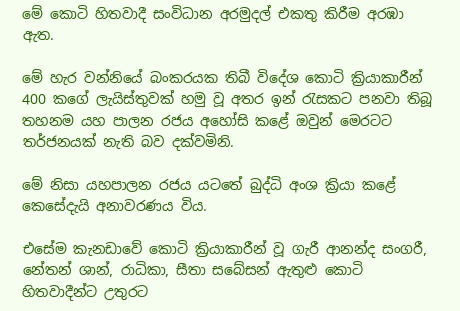මේ කොටි හිතවාදී සංවිධාන අරමුදල් එකතු කිරීම අරඹා ඇත.

මේ හැර වන්නියේ බංකරයක තිබී විදේශ කොටි ක්‍රියාකාරීන් 400 කගේ ලැයිස්තුවක් හමු වූ අතර ඉන් රැසකට පනවා තිබූ තහනම යහ පාලන රජය අහෝසි කළේ ඔවුන් මෙරටට තර්ජනයක් නැති බව දක්වමිනි.

මේ නිසා යහපාලන රජය යටතේ බුද්ධි අංශ ක්‍රියා කළේ කෙසේදැයි අනාවරණය විය.

එසේම කැනඩාවේ කොටි ක්‍රියාකාරීන් වූ ගැරී ආනන්ද සංගරී, නේතන් ශාන්, රාධිකා, සීතා සබේසන් ඇතුළු කොටි හිතවාදීන්ට උතුරට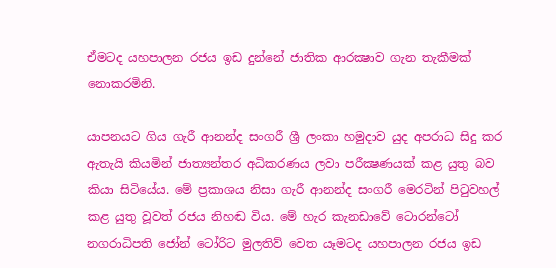ඒමටද යහපාලන රජය ඉඩ දුන්නේ ජාතික ආරක්‍ෂාව ගැන තැකීමක් නොකරමිනි.

යාපනයට ගිය ගැරී ආනන්ද සංගරී ශ්‍රී ලංකා හමුදාව යුද අපරාධ සිදු කර ඇතැයි කියමින් ජාත්‍යන්තර අධිකරණය ලවා පරීක්‍ෂණයක් කළ යුතු බව කියා සිටියේය. මේ ප්‍රකාශය නිසා ගැරී ආනන්ද සංගරී මෙරටින් පිටුවහල් කළ යුතු වූවත් රජය නිහඬ විය. මේ හැර කැනඩාවේ ටොරන්ටෝ  නගරාධිපති ජෝන් ටෝරිට මුලතිව් වෙත යෑමටද යහපාලන රජය ඉඩ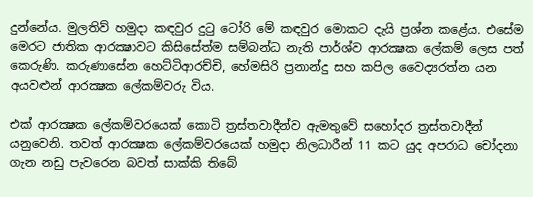දුන්නේය. මුලතිව් හමුදා කඳවුර දුටු ටෝරි මේ කඳවුර මොකට දැයි ප්‍රශ්න කළේය. එසේම මෙරට ජාතික ආරක්‍ෂාවට කිසිසේත්ම සම්බන්ධ නැති පාර්ශ්ව ආරක්‍ෂක ලේකම් ලෙස පත් කෙරුණි. කරුණාසේන හෙට්ටිආරච්චි, හේමසිරි ප්‍රනාන්දු සහ කපිල වෛද්‍යරත්න යන අයවළුන් ආරක්‍ෂක ලේකම්වරු විය.

එක් ආරක්‍ෂක ලේකම්වරයෙක් කොටි ත්‍රස්තවාදීන්ව ඇමතුවේ සහෝදර ත්‍රස්තවාදීන් යනුවෙනි. තවත් ආරක්‍ෂක ලේකම්වරයෙක් හමුදා නිලධාරීන් 11 කට යුද අපරාධ චෝදනා ගැන නඩු පැවරෙන බවත් සාක්කි තිබේ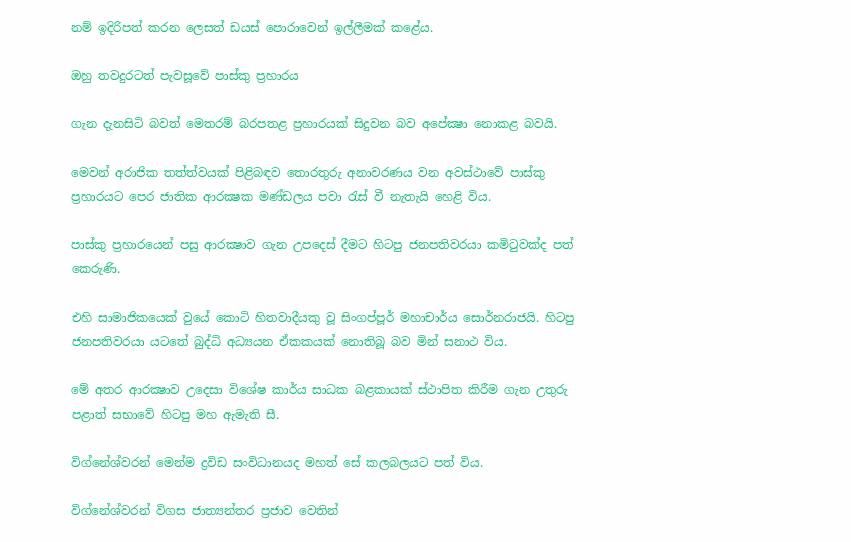නම් ඉදිරිපත් කරන ලෙසත් ඩයස් පොරාවෙන් ඉල්ලීමක් කළේය.

ඔහු තවදුරටත් පැවසූවේ පාස්කු ප්‍රහාරය

ගැන දැනසිටි බවත් මෙතරම් බරපතළ ප්‍රහාරයක් සිදුවන බව අපේක්‍ෂා නොකළ බවයි.

මෙවන් අරාජික තත්ත්වයක් පිළිබඳව තොරතුරු අනාවරණය වන අවස්ථාවේ පාස්කු ප්‍රහාරයට පෙර ජාතික ආරක්‍ෂක මණ්ඩලය පවා රැස් වී නැතැයි හෙළි විය.

පාස්කු ප්‍රහාරයෙන් පසු ආරක්‍ෂාව ගැන උපදෙස් දීමට හිටපු ජනපතිවරයා කමිටුවක්ද පත් කෙරුණි.

එහි සාමාජිකයෙක් වුයේ කොටි හිතවාදීයකු වූ සිංගප්පූර් මහාචාර්ය සොර්නරාජයි. හිටපු ජනපතිවරයා යටතේ බුද්ධි අධ්‍යයන ඒකකයක් නොතිබූ බව මින් සනාථ විය.

මේ අතර ආරක්‍ෂාව උදෙසා විශේෂ කාර්ය සාධක බළකායක් ස්ථාපිත කිරීම ගැන උතුරු පළාත් සභාවේ හිටපු මහ ඇමැති සී.

විග්නේශ්වරන් මෙන්ම ද්‍රවිඩ සංවිධානයද මහත් සේ කලබලයට පත් විය.

විග්නේශ්වරන් විගස ජාත්‍යන්තර ප්‍රජාව වෙතින්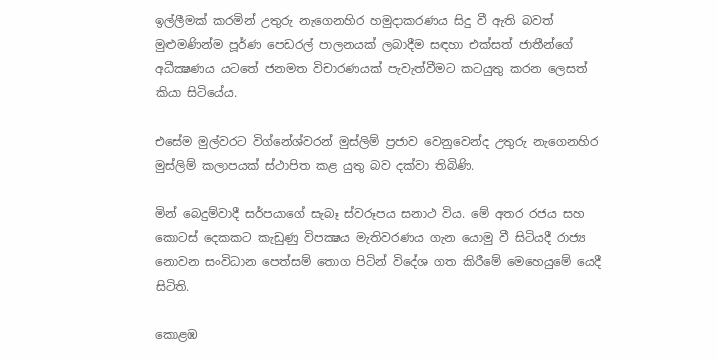ඉල්ලීමක් කරමින් උතුරු නැගෙනහිර හමුදාකරණය සිදු වී ඇති බවත් මුළුමණින්ම පූර්ණ පෙඩරල් පාලනයක් ලබාදීම සඳහා එක්සත් ජාතීන්ගේ අධීක්‍ෂණය යටතේ ජනමත විචාරණයක් පැවැත්වීමට කටයුතු කරන ලෙසත් කියා සිටියේය.

එසේම මුල්වරට විග්නේශ්වරන් මුස්ලිම් ප්‍රජාව වෙනුවෙන්ද උතුරු නැගෙනහිර මුස්ලිම් කලාපයක් ස්ථාපිත කළ යුතු බව දක්වා තිබිණි.

මින් බෙදුම්වාදී සර්පයාගේ සැබෑ ස්වරූපය සනාථ විය. මේ අතර රජය සහ කොටස් දෙකකට කැඩුණු විපක්‍ෂය මැතිවරණය ගැන යොමු වී සිටියදී රාජ්‍ය නොවන සංවිධාන පෙත්සම් තොග පිටින් විදේශ ගත කිරීමේ මෙහෙයුමේ යෙදී සිටිති.

කොළඹ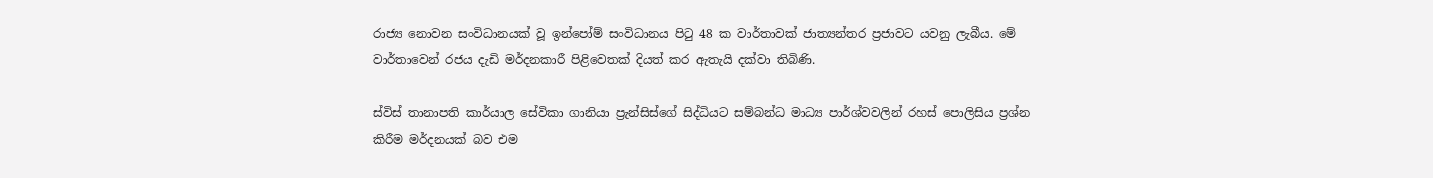රාජ්‍ය නොවන සංවිධානයක් වූ ඉන්පෝම් සංවිධානය පිටු 48 ක වාර්තාවක් ජාත්‍යන්තර ප්‍රජාවට යවනු ලැබීය. මේ වාර්තාවෙන් රජය දැඩි මර්දනකාරී පිළිවෙතක් දියත් කර ඇතැයි දක්වා තිබිණි.

ස්විස් තානාපති කාර්යාල සේවිකා ගානියා ප්‍රැන්සිස්ගේ සිද්ධියට සම්බන්ධ මාධ්‍ය පාර්ශ්වවලින් රහස් පොලිසිය ප්‍රශ්න කිරීම මර්දනයක් බව එම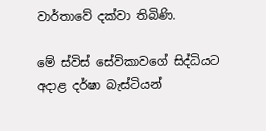වාර්තාවේ දක්වා තිබිණි.

මේ ස්විස් සේවිකාවගේ සිද්ධියට අදාළ දර්ෂා බැස්ටියන්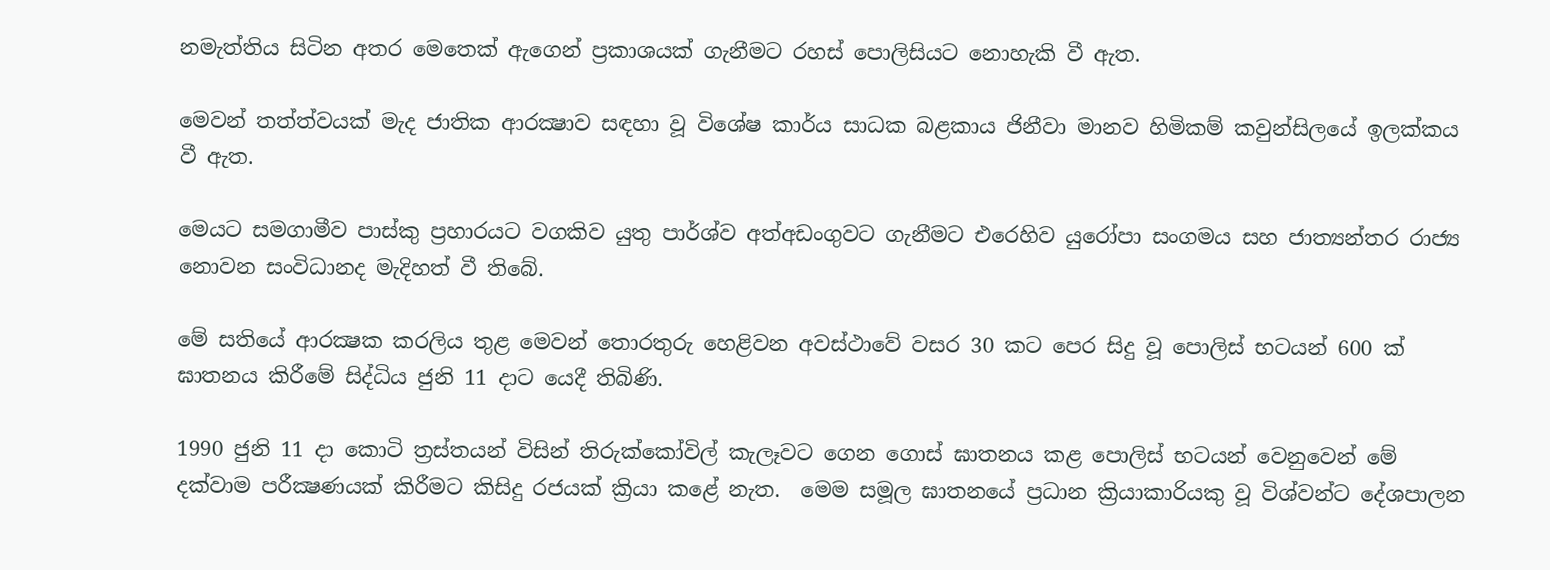නමැත්තිය සිටින අතර මෙතෙක් ඇගෙන් ප්‍රකාශයක් ගැනීමට රහස් පොලිසියට නොහැකි වී ඇත.

මෙවන් තත්ත්වයක් මැද ජාතික ආරක්‍ෂාව සඳහා වූ විශේෂ කාර්ය සාධක බළකාය ජිනීවා මානව හිමිකම් කවුන්සිලයේ ඉලක්කය වී ඇත.

මෙයට සමගාමීව පාස්කු ප්‍රහාරයට වගකිව යුතු පාර්ශ්ව අත්අඩංගුවට ගැනීමට එරෙහිව යුරෝපා සංගමය සහ ජාත්‍යන්තර රාජ්‍ය නොවන සංවිධානද මැදිහත් වී තිබේ.

මේ සතියේ ආරක්‍ෂක කරලිය තුළ මෙවන් තොරතුරු හෙළිවන අවස්ථාවේ වසර 30 කට පෙර සිදු වූ පොලිස් භටයන් 600 ක් ඝාතනය කිරීමේ සිද්ධිය ජුනි 11 දාට යෙදී තිබිණි.

1990 ජුනි 11 දා කොටි ත්‍රස්තයන් විසින් තිරුක්කෝවිල් කැලෑවට ගෙන ගොස් ඝාතනය කළ පොලිස් භටයන් වෙනුවෙන් මේ දක්වාම පරීක්‍ෂණයක් කිරීමට කිසිදු රජයක් ක්‍රියා කළේ නැත.  මෙම සමූල ඝාතනයේ ප්‍රධාන ක්‍රියාකාරියකු වූ විශ්වන්ට දේශපාලන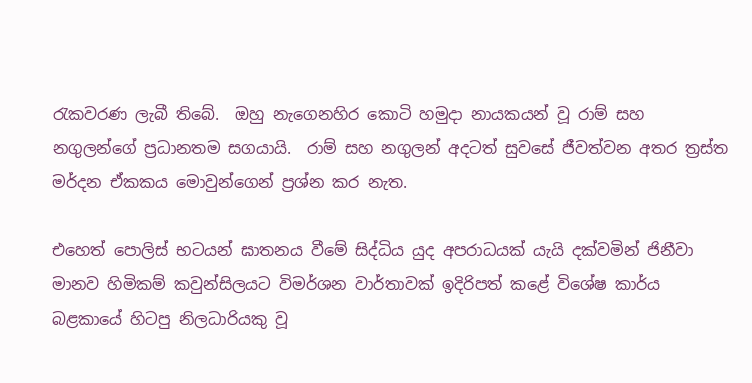රැකවරණ ලැබී තිබේ.  ඔහු නැගෙනහිර කොටි හමුදා නායකයන් වූ රාම් සහ නගුලන්ගේ ප්‍රධානතම සගයායි.  රාම් සහ නගුලන් අදටත් සුවසේ ජීවත්වන අතර ත්‍රස්ත මර්දන ඒකකය මොවුන්ගෙන් ප්‍රශ්න කර නැත.

එහෙත් පොලිස් භටයන් ඝාතනය වීමේ සිද්ධිය යුද අපරාධයක් යැයි දක්වමින් ජිනීවා මානව හිමිකම් කවුන්සිලයට විමර්ශන වාර්තාවක් ඉදිරිපත් කළේ විශේෂ කාර්ය බළකායේ හිටපු නිලධාරියකු වූ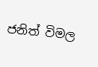ජනිත් විමල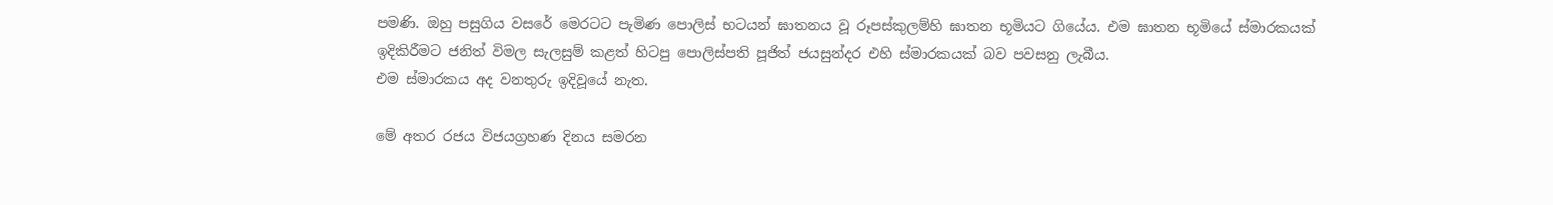පමණි. ඔහු පසුගිය වසරේ මෙරටට පැමිණ පොලිස් භටයන් ඝාතනය වූ රූපස්කුලම්හි ඝාතන භූමියට ගියේය. එම ඝාතන භූමියේ ස්මාරකයක් ඉදිකිරීමට ජනිත් විමල සැලසුම් කළත් හිටපු පොලිස්පති පූජිත් ජයසුන්දර එහි ස්මාරකයක් බව පවසනු ලැබීය.
එම ස්මාරකය අද වනතුරු ඉදිවූයේ නැත.

මේ අතර රජය විජයග්‍රහණ දිනය සමරන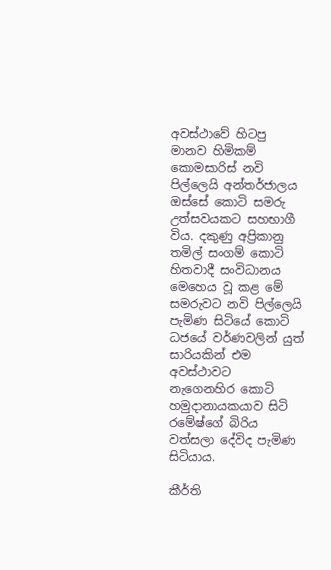අවස්ථාවේ හිටපු මානව හිමිකම් කොමසාරිස් නවි පිල්ලෙයි අන්තර්ජාලය ඔස්සේ කොටි සමරු උත්සවයකට සහභාගී විය. දකුණු අප්‍රිකානු තමිල් සංගම් කොටි හිතවාදී සංවිධානය මෙහෙය වූ කළ මේ සමරුවට නවි පිල්ලෙයි පැමිණ සිටියේ කොටි ධජයේ වර්ණවලින් යුත් සාරියකින් එම අවස්ථාවට  නැගෙනහිර කොටි හමුදානායකයාව සිටි රමේෂ්ගේ බිරිය වත්සලා දේවිද පැමිණ සිටියාය.

කීර්ති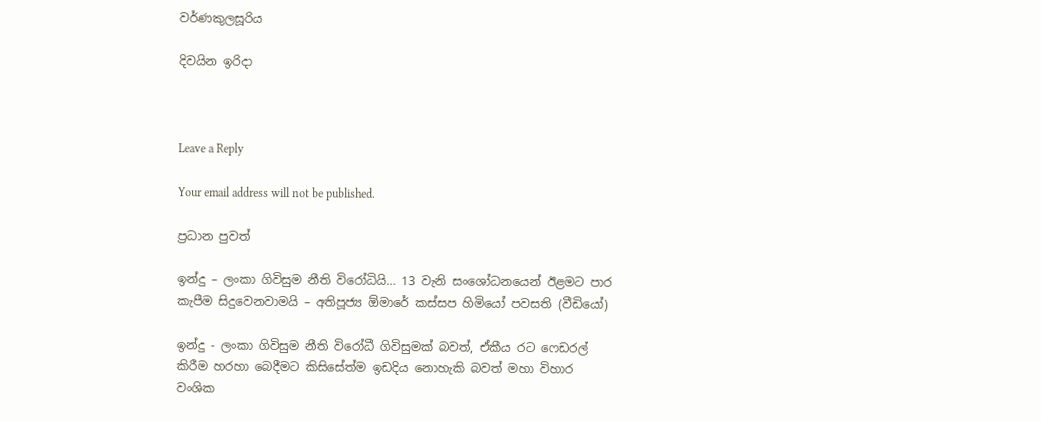වර්ණකුලසූරිය

දිවයින ඉරිදා



Leave a Reply

Your email address will not be published.

ප්‍රධාන පුවත්

ඉන්දු – ලංකා ගිවිසුම නීති විරෝධියි… 13 වැනි සංශෝධනයෙන් ඊළමට පාර කැපීම සිදුවෙනවාමයි – අතිපූජ්‍ය ඕමාරේ කස්සප හිමියෝ පවසති (වීඩියෝ)

ඉන්දු - ලංකා ගිවිසුම නීති විරෝධී ගිවිසුමක් බවත්, ඒකීය රට ෆෙඩරල් කිරීම හරහා බෙදීමට කිසිසේත්ම ඉඩදිය නොහැකි බවත් මහා විහාර වංශික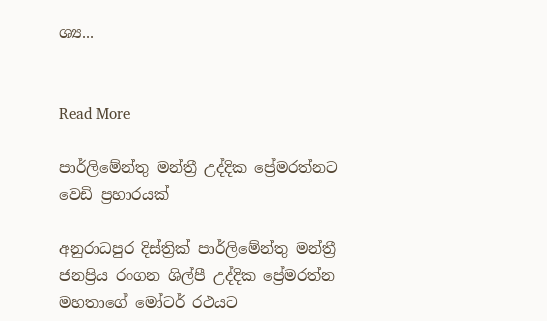ශ්‍ය...


Read More

පාර්ලිමේන්තු මන්ත්‍රී උද්දික ප්‍රේමරත්නට වෙඩි ප්‍රහාරයක්

අනුරාධපුර දිස්ත්‍රික් පාර්ලිමේන්තු මන්ත්‍රී ජනප්‍රිය රංගන ශිල්පී උද්දික ප්‍රේමරත්න මහතාගේ මෝටර් රථයට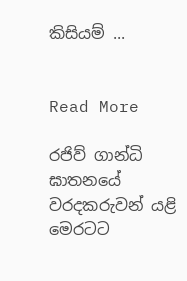කිසියම් ...


Read More

රජිව් ගාන්ධි ඝාතනයේ වරදකරුවන් යළි මෙරටට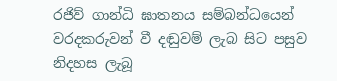රජිව් ගාන්ධි ඝාතනය සම්බන්ධයෙන් වරදකරුවන් වී දඬුවම් ලැබ සිට පසුව නිදහස ලැබූ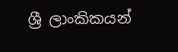ශ්‍රී ලාංකිකයන්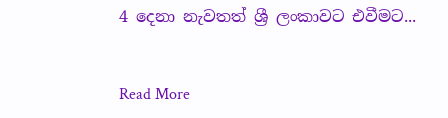4 දෙනා නැවතත් ශ්‍රී ලංකාවට එවීමට...


Read More